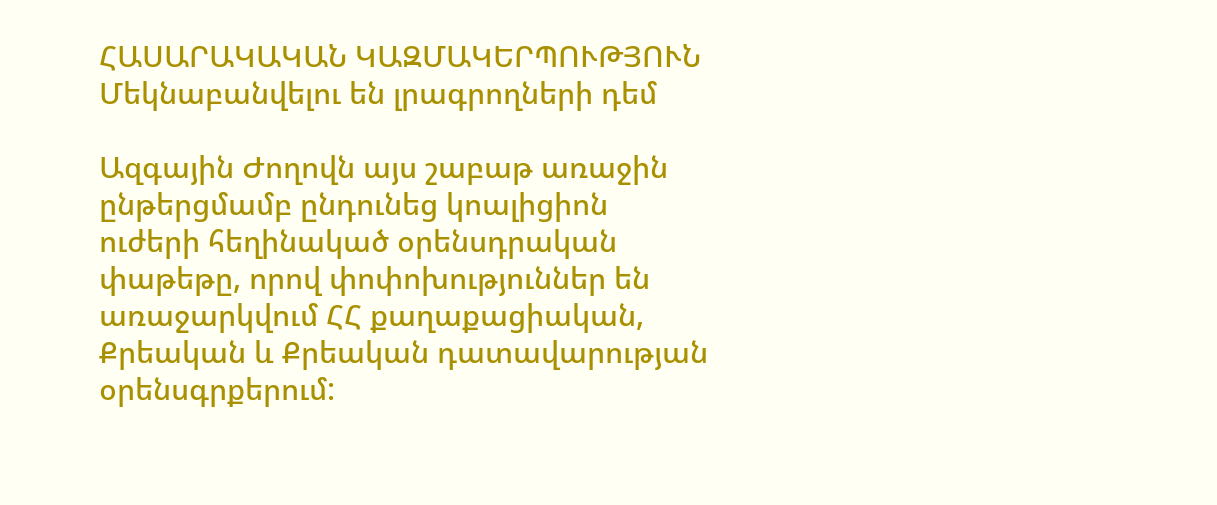ՀԱՍԱՐԱԿԱԿԱՆ ԿԱԶՄԱԿԵՐՊՈՒԹՅՈՒՆ
Մեկնաբանվելու են լրագրողների դեմ

Ազգային Ժողովն այս շաբաթ առաջին ընթերցմամբ ընդունեց կոալիցիոն ուժերի հեղինակած օրենսդրական փաթեթը, որով փոփոխություններ են առաջարկվում ՀՀ քաղաքացիական, Քրեական և Քրեական դատավարության օրենսգրքերում: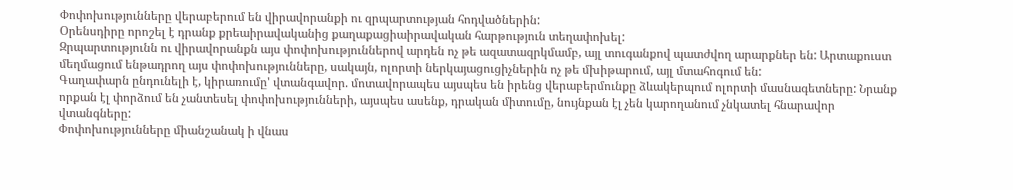Փոփոխությունները վերաբերում են վիրավորանքի ու զրպարտության հոդվածներին:
Օրենսդիրը որոշել է դրանք քրեաիրավականից քաղաքացիաիրավական հարթություն տեղափոխել:
Զրպարտությունն ու վիրավորանքն այս փոփոխություններով արդեն ոչ թե ազատազրկմամբ, այլ տուգանքով պատժվող արարքներ են: Արտաքուստ մեղմացում ենթադրող այս փոփոխությունները, սակայն, ոլորտի ներկայացուցիչներին ոչ թե մխիթարում, այլ մտահոգում են:
Գաղափարն ընդունելի է, կիրառումը' վտանգավոր. մոտավորապես այսպես են իրենց վերաբերմունքը ձևակերպում ոլորտի մասնագետները: Նրանք որքան էլ փորձում են չանտեսել փոփոխությունների, այսպես ասենք, դրական միտումը, նույնքան էլ չեն կարողանում չնկատել հնարավոր վտանգները:
Փոփոխությունները միանշանակ ի վնաս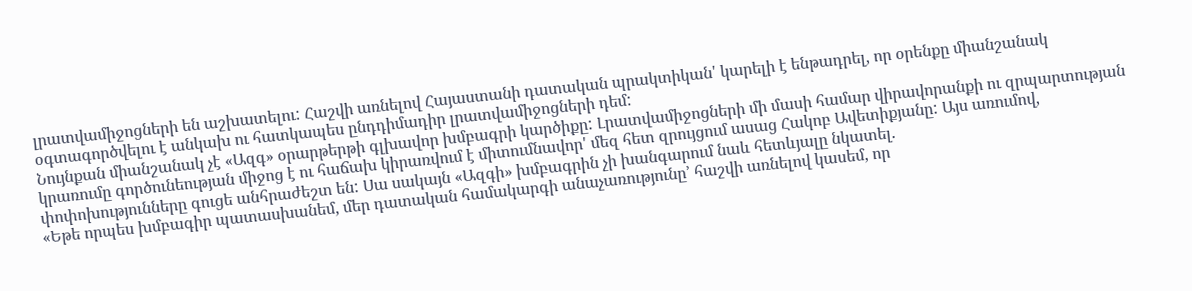լրատվամիջոցների են աշխատելու: Հաշվի առնելով Հայաստանի դատական պրակտիկան' կարելի է ենթադրել, որ օրենքը միանշանակ օգտագործվելու է անկախ ու հատկապես ընդդիմադիր լրատվամիջոցների դեմ:
Նույնքան միանշանակ չէ «Ազգ» օրարթերթի գլխավոր խմբագրի կարծիքը: Լրատվամիջոցների մի մասի համար վիրավորանքի ու զրպարտության կրառումը գործունեության միջոց է ու հաճախ կիրառվում է միտումնավոր' մեզ հետ զրույցում ասաց Հակոբ Ավետիքյանը: Այս առումով, փոփոխությունները գուցե անհրաժեշտ են: Սա սակայն «Ազգի» խմբագրին չի խանգարում նաև հետևյալը նկատել.
«Եթե որպես խմբագիր պատասխանեմ, մեր դատական համակարգի անաչառությունը՚ հաշվի առնելով կասեմ, որ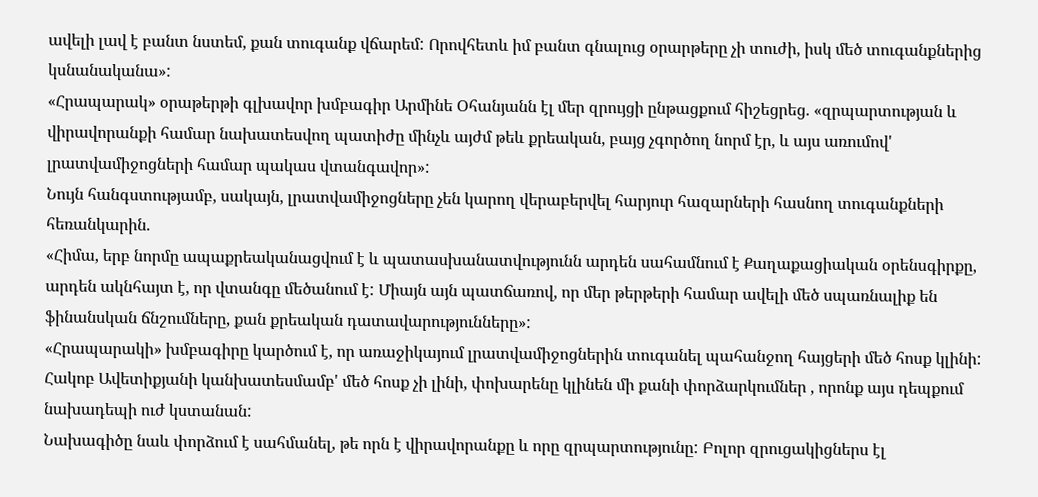ավելի լավ է բանտ նստեմ, քան տուգանք վճարեմ: Որովհետև իմ բանտ գնալուց օրարթերը չի տուժի, իսկ մեծ տուգանքներից կսնանականա»:
«Հրապարակ» օրաթերթի գլխավոր խմբագիր Արմինե Օհանյանն էլ մեր զրույցի ընթացքում հիշեցրեց. «զրպարտության և վիրավորանքի համար նախատեսվող պատիժը մինչև այժմ թեև քրեական, բայց չգործող նորմ էր, և այս առումով' լրատվամիջոցների համար պակաս վտանգավոր»:
Նույն հանգստությամբ, սակայն, լրատվամիջոցները չեն կարող վերաբերվել հարյուր հազարների հասնող տուգանքների հեռանկարին.
«Հիմա, երբ նորմը ապաքրեականացվում է և պատասխանատվությունն արդեն սահամնում է Քաղաքացիական օրենսգիրքը, արդեն ակնհայտ է, որ վտանգը մեծանում է: Միայն այն պատճառով, որ մեր թերթերի համար ավելի մեծ սպառնալիք են ֆինանսկան ճնշումները, քան քրեական դատավարությունները»:
«Հրապարակի» խմբագիրը կարծում է, որ առաջիկայում լրատվամիջոցներին տուգանել պահանջող հայցերի մեծ հոսք կլինի: Հակոբ Ավետիքյանի կանխատեսմամբ' մեծ հոսք չի լինի, փոխարենը կլինեն մի քանի փորձարկումներ , որոնք այս դեպքում նախադեպի ուժ կստանան:
Նախագիծը նաև փորձում է սահմանել, թե որն է վիրավորանքը և որը զրպարտությունը: Բոլոր զրուցակիցներս էլ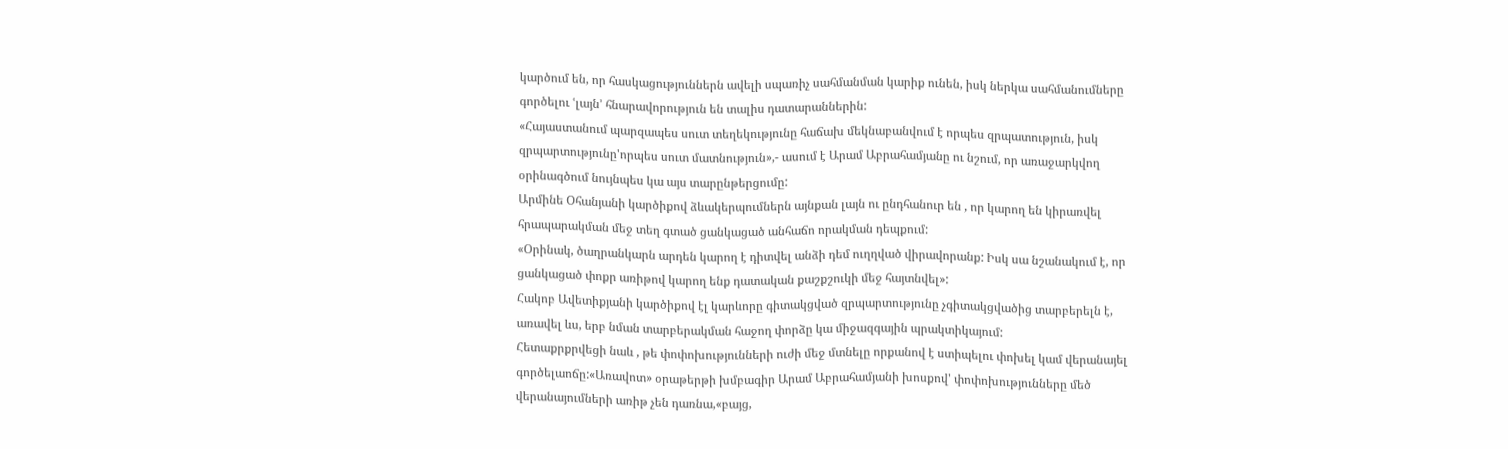կարծում են, որ հասկացություններն ավելի սպառիչ սահմանման կարիք ունեն, իսկ ներկա սահմանումները գործելու ՙլայն՚ հնարավորություն են տալիս դատարաններին:
«Հայաստանում պարզապես սուտ տեղեկությունը հաճախ մեկնաբանվում է որպես զրպատություն, իսկ զրպարտությունը'որպես սուտ մատնություն»,- ասում է Արամ Աբրահամյանը ու նշում, որ առաջարկվող օրինագծում նույնպես կա այս տարընթերցումը:
Արմինե Օհանյանի կարծիքով ձևակերպումներն այնքան լայն ու ընդհանուր են , որ կարող են կիրառվել հրապարակման մեջ տեղ գտած ցանկացած անհաճո որակման դեպքում:
«Օրինակ, ծաղրանկարն արդեն կարող է դիտվել անձի դեմ ուղղված վիրավորանք: Իսկ սա նշանակում է, որ ցանկացած փոքր առիթով կարող ենք դատական քաշքշուկի մեջ հայտնվել»:
Հակոբ Ավետիքյանի կարծիքով էլ կարևորը գիտակցված զրպարտությունը չգիտակցվածից տարբերելն է, առավել ևս, երբ նման տարբերակման հաջող փորձը կա միջազգային պրակտիկայում:
Հետաքրքրվեցի նաև , թե փոփոխությունների ուժի մեջ մտնելը որքանով է ստիպելու փոխել կամ վերանայել գործելաոճը:«Առավոտ» օրաթերթի խմբագիր Արամ Աբրահամյանի խոսքով' փոփոխությունները մեծ վերանայումների առիթ չեն դառնա,«բայց,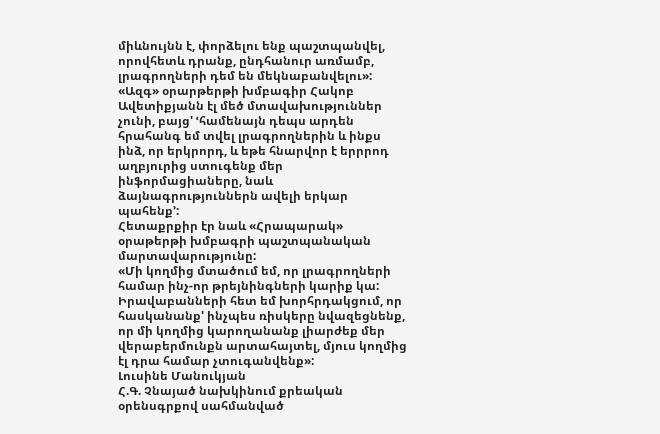միևնույնն է, փորձելու ենք պաշտպանվել, որովհետև դրանք, ընդհանուր առմամբ, լրագրողների դեմ են մեկնաբանվելու»:
«Ազգ» օրարթերթի խմբագիր Հակոբ Ավետիքյանն էլ մեծ մտավախություններ չունի, բայց' ՙհամենայն դեպս արդեն հրահանգ եմ տվել լրագրողներին և ինքս ինձ, որ երկրորդ, և եթե հնարվոր է երրրոդ աղբյուրից ստուգենք մեր ինֆորմացիաները, նաև ձայնագրություններն ավելի երկար պահենք՚:
Հետաքրքիր էր նաև «Հրապարակ» օրաթերթի խմբագրի պաշտպանական մարտավարությունը:
«Մի կողմից մտածում եմ, որ լրագրողների համար ինչ-որ թրեյնինգների կարիք կա: Իրավաբանների հետ եմ խորհրդակցում, որ հասկանանք' ինչպես ռիսկերը նվազեցնենք, որ մի կողմից կարողանանք լիարժեք մեր վերաբերմունքն արտահայտել, մյուս կողմից էլ դրա համար չտուգանվենք»:
Լուսինե Մանուկյան
Հ.Գ. Չնայած նախկինում քրեական օրենսգրքով սահմանված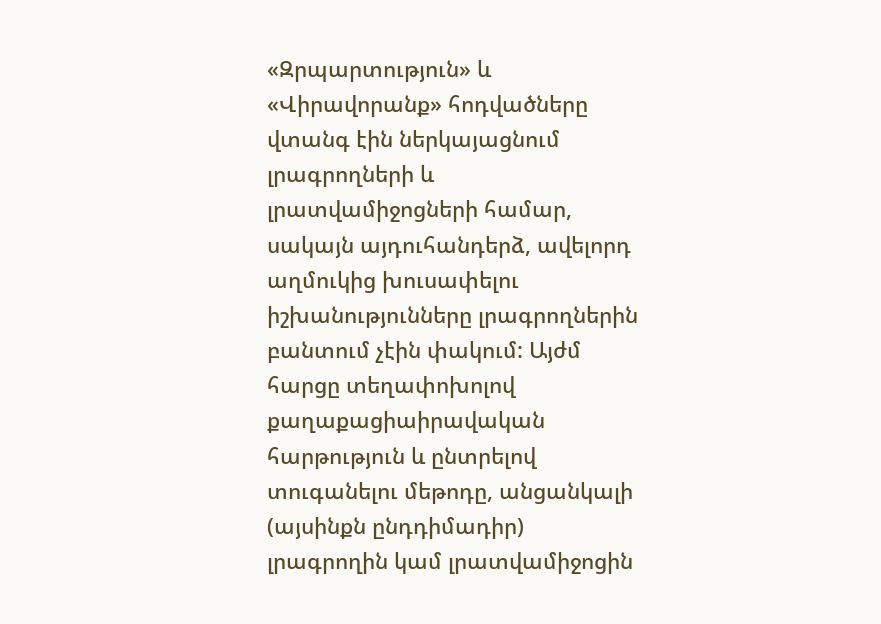«Զրպարտություն» և «Վիրավորանք» հոդվածները վտանգ էին ներկայացնում լրագրողների և լրատվամիջոցների համար, սակայն այդուհանդերձ, ավելորդ աղմուկից խուսափելու իշխանությունները լրագրողներին բանտում չէին փակում: Այժմ հարցը տեղափոխոլով քաղաքացիաիրավական հարթություն և ընտրելով տուգանելու մեթոդը, անցանկալի (այսինքն ընդդիմադիր) լրագրողին կամ լրատվամիջոցին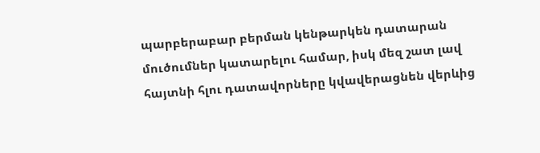պարբերաբար բերման կենթարկեն դատարան մուծումներ կատարելու համար, իսկ մեզ շատ լավ հայտնի հլու դատավորները կվավերացնեն վերևից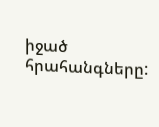իջած հրահանգները: